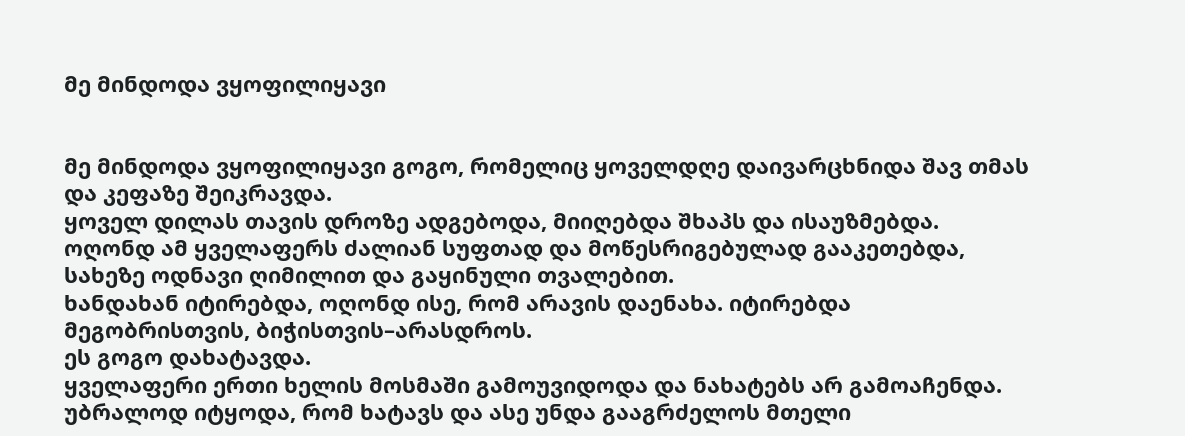მე მინდოდა ვყოფილიყავი


მე მინდოდა ვყოფილიყავი გოგო, რომელიც ყოველდღე დაივარცხნიდა შავ თმას და კეფაზე შეიკრავდა.
ყოველ დილას თავის დროზე ადგებოდა, მიიღებდა შხაპს და ისაუზმებდა. ოღონდ ამ ყველაფერს ძალიან სუფთად და მოწესრიგებულად გააკეთებდა, სახეზე ოდნავი ღიმილით და გაყინული თვალებით.
ხანდახან იტირებდა, ოღონდ ისე, რომ არავის დაენახა. იტირებდა მეგობრისთვის, ბიჭისთვის–არასდროს.
ეს გოგო დახატავდა.
ყველაფერი ერთი ხელის მოსმაში გამოუვიდოდა და ნახატებს არ გამოაჩენდა. უბრალოდ იტყოდა, რომ ხატავს და ასე უნდა გააგრძელოს მთელი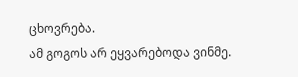ცხოვრება.
ამ გოგოს არ ეყვარებოდა ვინმე.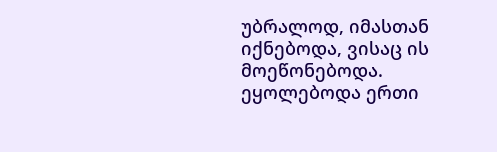უბრალოდ, იმასთან იქნებოდა, ვისაც ის მოეწონებოდა. ეყოლებოდა ერთი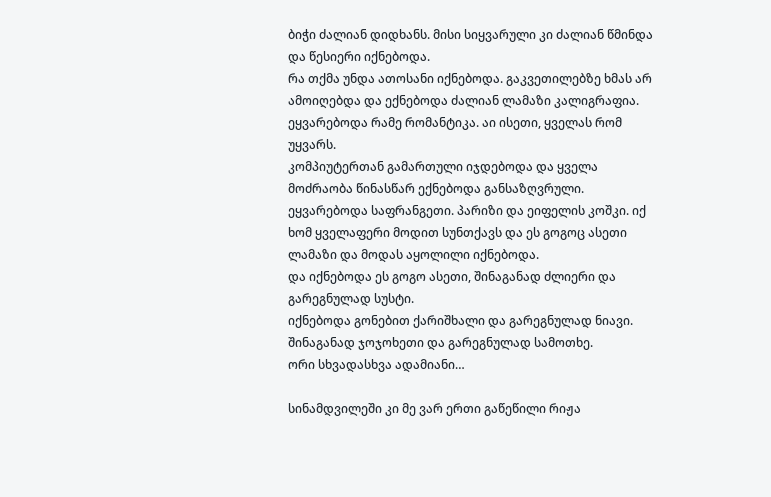ბიჭი ძალიან დიდხანს. მისი სიყვარული კი ძალიან წმინდა და წესიერი იქნებოდა.
რა თქმა უნდა ათოსანი იქნებოდა. გაკვეთილებზე ხმას არ ამოიღებდა და ექნებოდა ძალიან ლამაზი კალიგრაფია.
ეყვარებოდა რამე რომანტიკა. აი ისეთი, ყველას რომ უყვარს.
კომპიუტერთან გამართული იჯდებოდა და ყველა მოძრაობა წინასწარ ექნებოდა განსაზღვრული.
ეყვარებოდა საფრანგეთი. პარიზი და ეიფელის კოშკი. იქ ხომ ყველაფერი მოდით სუნთქავს და ეს გოგოც ასეთი ლამაზი და მოდას აყოლილი იქნებოდა.
და იქნებოდა ეს გოგო ასეთი, შინაგანად ძლიერი და გარეგნულად სუსტი.
იქნებოდა გონებით ქარიშხალი და გარეგნულად ნიავი.
შინაგანად ჯოჯოხეთი და გარეგნულად სამოთხე.
ორი სხვადასხვა ადამიანი…

სინამდვილეში კი მე ვარ ერთი გაწეწილი რიჟა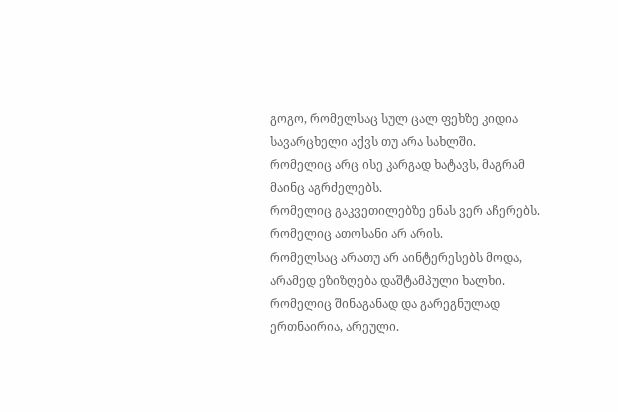გოგო, რომელსაც სულ ცალ ფეხზე კიდია სავარცხელი აქვს თუ არა სახლში.
რომელიც არც ისე კარგად ხატავს, მაგრამ მაინც აგრძელებს.
რომელიც გაკვეთილებზე ენას ვერ აჩერებს.
რომელიც ათოსანი არ არის.
რომელსაც არათუ არ აინტერესებს მოდა, არამედ ეზიზღება დაშტამპული ხალხი.
რომელიც შინაგანად და გარეგნულად ერთნაირია, არეული.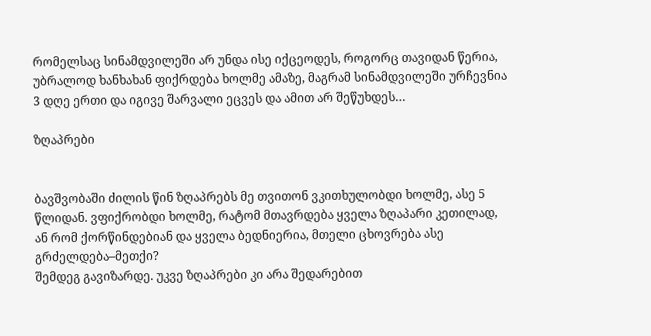რომელსაც სინამდვილეში არ უნდა ისე იქცეოდეს, როგორც თავიდან წერია, უბრალოდ ხანხახან ფიქრდება ხოლმე ამაზე, მაგრამ სინამდვილეში ურჩევნია 3 დღე ერთი და იგივე შარვალი ეცვეს და ამით არ შეწუხდეს…

ზღაპრები


ბავშვობაში ძილის წინ ზღაპრებს მე თვითონ ვკითხულობდი ხოლმე, ასე 5 წლიდან. ვფიქრობდი ხოლმე, რატომ მთავრდება ყველა ზღაპარი კეთილად, ან რომ ქორწინდებიან და ყველა ბედნიერია, მთელი ცხოვრება ასე გრძელდება–მეთქი?
შემდეგ გავიზარდე. უკვე ზღაპრები კი არა შედარებით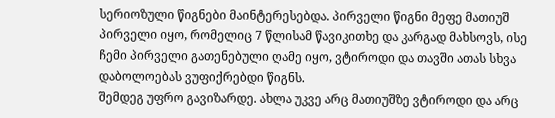სერიოზული წიგნები მაინტერესებდა. პირველი წიგნი მეფე მათიუშ პირველი იყო, რომელიც 7 წლისამ წავიკითხე და კარგად მახსოვს, ისე ჩემი პირველი გათენებული ღამე იყო, ვტიროდი და თავში ათას სხვა დაბოლოებას ვუფიქრებდი წიგნს.
შემდეგ უფრო გავიზარდე. ახლა უკვე არც მათიუშზე ვტიროდი და არც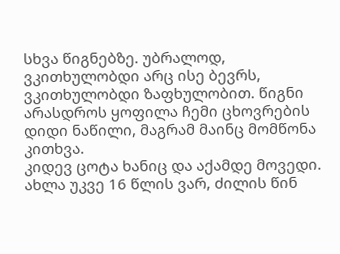სხვა წიგნებზე. უბრალოდ, ვკითხულობდი არც ისე ბევრს, ვკითხულობდი ზაფხულობით. წიგნი არასდროს ყოფილა ჩემი ცხოვრების დიდი ნაწილი, მაგრამ მაინც მომწონა კითხვა.
კიდევ ცოტა ხანიც და აქამდე მოვედი. ახლა უკვე 16 წლის ვარ, ძილის წინ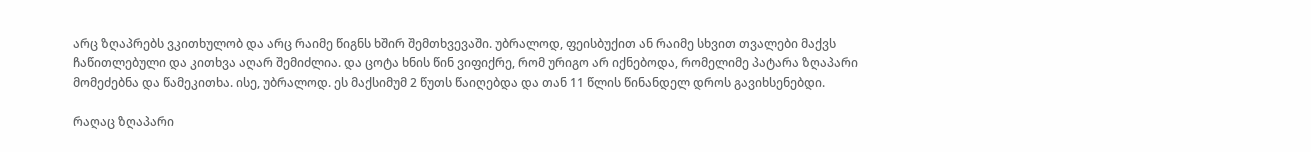არც ზღაპრებს ვკითხულობ და არც რაიმე წიგნს ხშირ შემთხვევაში. უბრალოდ, ფეისბუქით ან რაიმე სხვით თვალები მაქვს ჩაწითლებული და კითხვა აღარ შემიძლია. და ცოტა ხნის წინ ვიფიქრე, რომ ურიგო არ იქნებოდა, რომელიმე პატარა ზღაპარი მომეძებნა და წამეკითხა. ისე, უბრალოდ. ეს მაქსიმუმ 2 წუთს წაიღებდა და თან 11 წლის წინანდელ დროს გავიხსენებდი.

რაღაც ზღაპარი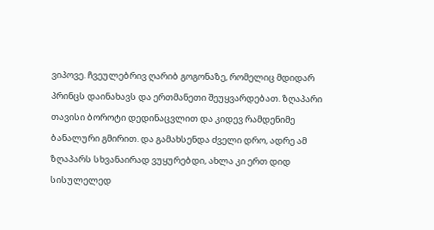ვიპოვე. ჩვეულებრივ ღარიბ გოგონაზე, რომელიც მდიდარ პრინცს დაინახავს და ერთმანეთი შეუყვარდებათ. ზღაპარი თავისი ბოროტი დედინაცვლით და კიდევ რამდენიმე ბანალური გმირით. და გამახსენდა ძველი დრო, ადრე ამ ზღაპარს სხვანაირად ვუყურებდი, ახლა კი ერთ დიდ სისულელედ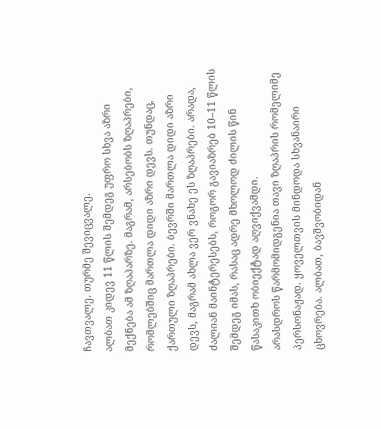ჩავთვალე. თურმე შევიცვალე.
ალბათ კიდევ 11 წლის შემდეგ უფრო სხვა აზრი მექნება ამ ზღაპარზე. მაგრამ, არსებობს ზღაპრები, რომლებშიც მართლა დიდი აზრი დევს. თუნდაც, ქართული ზღაპრები. ბევრში მართლა დიდი აზრი დევს, მაგრამ ახლა ვერ ვნახე ეს ზღაპრები. არადა, ძალიან მაინტერესებს, როგორ გავიაზრებ 10–11 წლის შემდეგ იმას, რასაც ადრე მხოლოდ ძილის წინ წასაკითხ ობიექტად აღვიქვამდი.
არასდროს წარმომიდგენია თავი ზღაპრის რომელიმე პერსონაჟად. ყოველთვის მინდოდა სხვანაირი ცხოვრება. ალბათ, ბავშვობიდან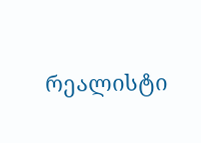რეალისტი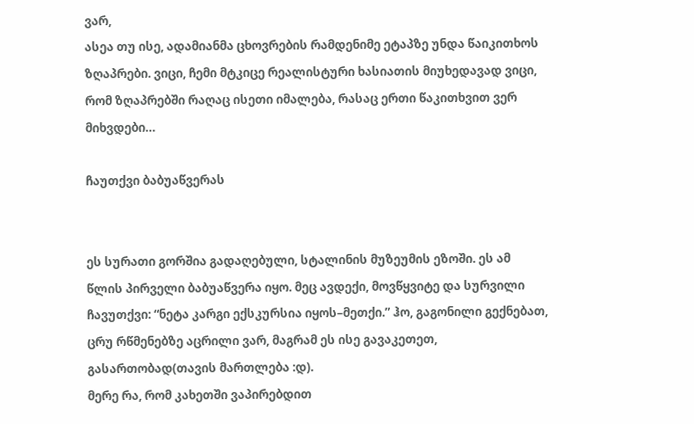ვარ,
ასეა თუ ისე, ადამიანმა ცხოვრების რამდენიმე ეტაპზე უნდა წაიკითხოს ზღაპრები. ვიცი, ჩემი მტკიცე რეალისტური ხასიათის მიუხედავად ვიცი, რომ ზღაპრებში რაღაც ისეთი იმალება, რასაც ერთი წაკითხვით ვერ მიხვდები…

ჩაუთქვი ბაბუაწვერას


ეს სურათი გორშია გადაღებული, სტალინის მუზეუმის ეზოში. ეს ამ წლის პირველი ბაბუაწვერა იყო. მეც ავდექი, მოვწყვიტე და სურვილი ჩავუთქვი: “ნეტა კარგი ექსკურსია იყოს–მეთქი.” ჰო, გაგონილი გექნებათ, ცრუ რწმენებზე აცრილი ვარ, მაგრამ ეს ისე გავაკეთეთ, გასართობად(თავის მართლება :დ).
მერე რა, რომ კახეთში ვაპირებდით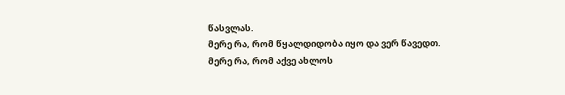წასვლას.
მერე რა, რომ წყალდიდობა იყო და ვერ წავედთ.
მერე რა, რომ აქვე ახლოს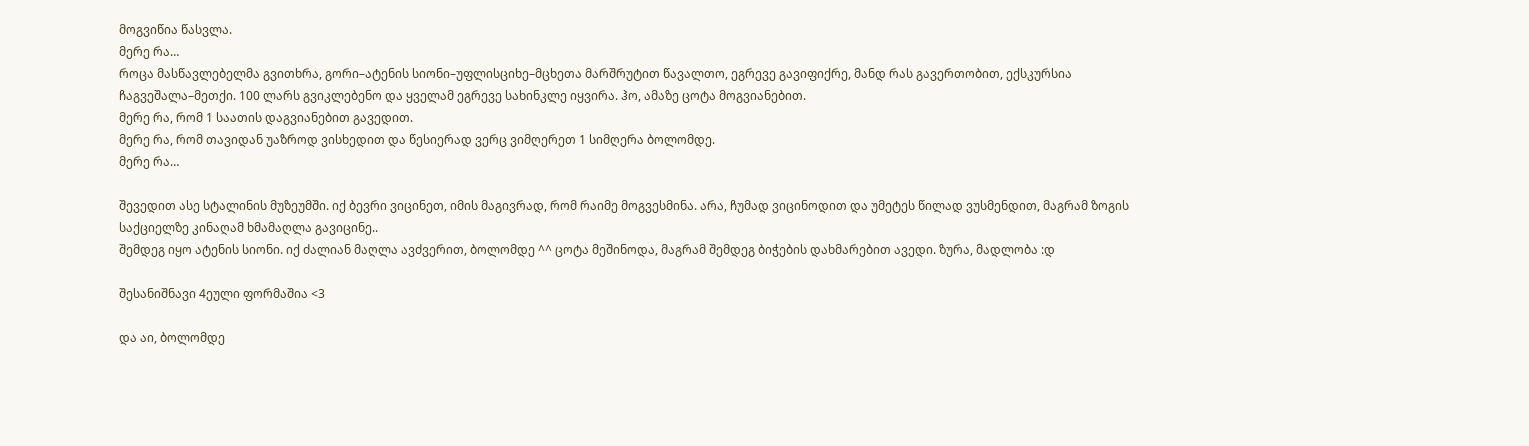მოგვიწია წასვლა.
მერე რა…
როცა მასწავლებელმა გვითხრა, გორი–ატენის სიონი–უფლისციხე–მცხეთა მარშრუტით წავალთო, ეგრევე გავიფიქრე, მანდ რას გავერთობით, ექსკურსია ჩაგვეშალა–მეთქი. 100 ლარს გვიკლებენო და ყველამ ეგრევე სახინკლე იყვირა. ჰო, ამაზე ცოტა მოგვიანებით.
მერე რა, რომ 1 საათის დაგვიანებით გავედით.
მერე რა, რომ თავიდან უაზროდ ვისხედით და წესიერად ვერც ვიმღერეთ 1 სიმღერა ბოლომდე.
მერე რა…

შევედით ასე სტალინის მუზეუმში. იქ ბევრი ვიცინეთ, იმის მაგივრად, რომ რაიმე მოგვესმინა. არა, ჩუმად ვიცინოდით და უმეტეს წილად ვუსმენდით, მაგრამ ზოგის საქციელზე კინაღამ ხმამაღლა გავიცინე..
შემდეგ იყო ატენის სიონი. იქ ძალიან მაღლა ავძვერით, ბოლომდე ^^ ცოტა მეშინოდა, მაგრამ შემდეგ ბიჭების დახმარებით ავედი. ზურა, მადლობა :დ

შესანიშნავი 4ეული ფორმაშია <3

და აი, ბოლომდე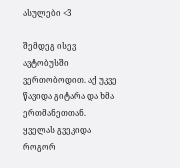ასულები <3

შემდეგ ისევ ავტობუსში ვერთობოდით. აქ უკვე წავიდა გიტარა და ხმა ერთმანეთთან. ყველას გვეკიდა როგორ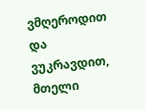ვმღეროდით და ვუკრავდით, მთელი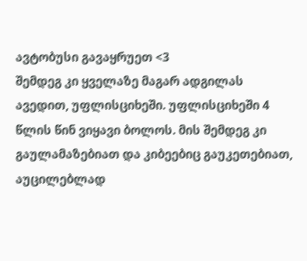ავტობუსი გავაყრუეთ <3
შემდეგ კი ყველაზე მაგარ ადგილას ავედით, უფლისციხეში. უფლისციხეში 4 წლის წინ ვიყავი ბოლოს. მის შემდეგ კი გაულამაზებიათ და კიბეებიც გაუკეთებიათ, აუცილებლად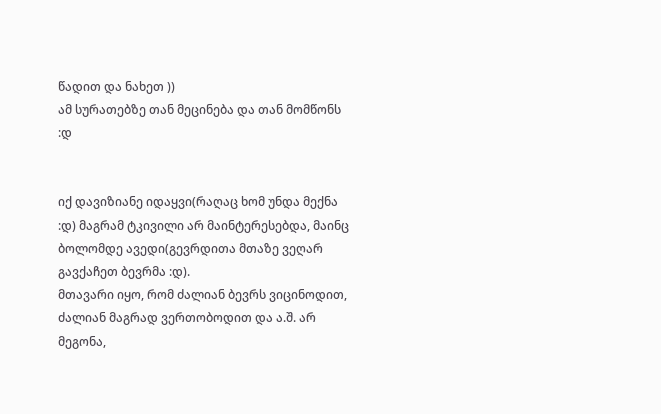წადით და ნახეთ ))
ამ სურათებზე თან მეცინება და თან მომწონს :დ


იქ დავიზიანე იდაყვი(რაღაც ხომ უნდა მექნა :დ) მაგრამ ტკივილი არ მაინტერესებდა, მაინც ბოლომდე ავედი(გევრდითა მთაზე ვეღარ გავქაჩეთ ბევრმა :დ).
მთავარი იყო, რომ ძალიან ბევრს ვიცინოდით, ძალიან მაგრად ვერთობოდით და ა.შ. არ მეგონა,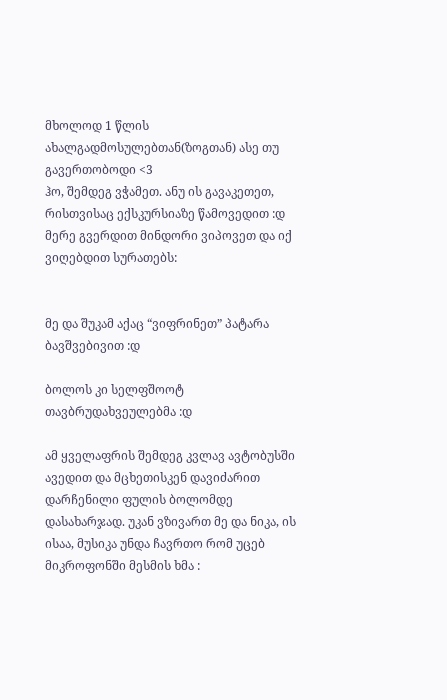მხოლოდ 1 წლის ახალგადმოსულებთან(ზოგთან) ასე თუ გავერთობოდი <3
ჰო, შემდეგ ვჭამეთ. ანუ ის გავაკეთეთ, რისთვისაც ექსკურსიაზე წამოვედით :დ
მერე გვერდით მინდორი ვიპოვეთ და იქ ვიღებდით სურათებს:


მე და შუკამ აქაც “ვიფრინეთ” პატარა ბავშვებივით :დ

ბოლოს კი სელფშოოტ თავბრუდახვეულებმა :დ

ამ ყველაფრის შემდეგ კვლავ ავტობუსში ავედით და მცხეთისკენ დავიძარით დარჩენილი ფულის ბოლომდე დასახარჯად. უკან ვზივართ მე და ნიკა, ის ისაა, მუსიკა უნდა ჩავრთო რომ უცებ მიკროფონში მესმის ხმა :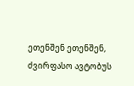ეთენშენ ეთენშენ, ძვირფასო ავტობუს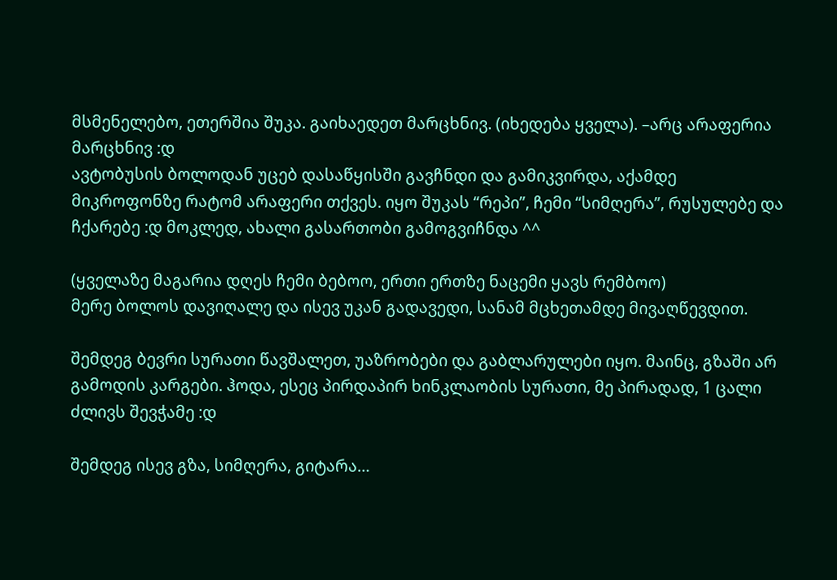მსმენელებო, ეთერშია შუკა. გაიხაედეთ მარცხნივ. (იხედება ყველა). –არც არაფერია მარცხნივ :დ
ავტობუსის ბოლოდან უცებ დასაწყისში გავჩნდი და გამიკვირდა, აქამდე მიკროფონზე რატომ არაფერი თქვეს. იყო შუკას “რეპი”, ჩემი “სიმღერა”, რუსულებე და ჩქარებე :დ მოკლედ, ახალი გასართობი გამოგვიჩნდა ^^

(ყველაზე მაგარია დღეს ჩემი ბებოო, ერთი ერთზე ნაცემი ყავს რემბოო)
მერე ბოლოს დავიღალე და ისევ უკან გადავედი, სანამ მცხეთამდე მივაღწევდით.

შემდეგ ბევრი სურათი წავშალეთ, უაზრობები და გაბლარულები იყო. მაინც, გზაში არ გამოდის კარგები. ჰოდა, ესეც პირდაპირ ხინკლაობის სურათი, მე პირადად, 1 ცალი ძლივს შევჭამე :დ

შემდეგ ისევ გზა, სიმღერა, გიტარა…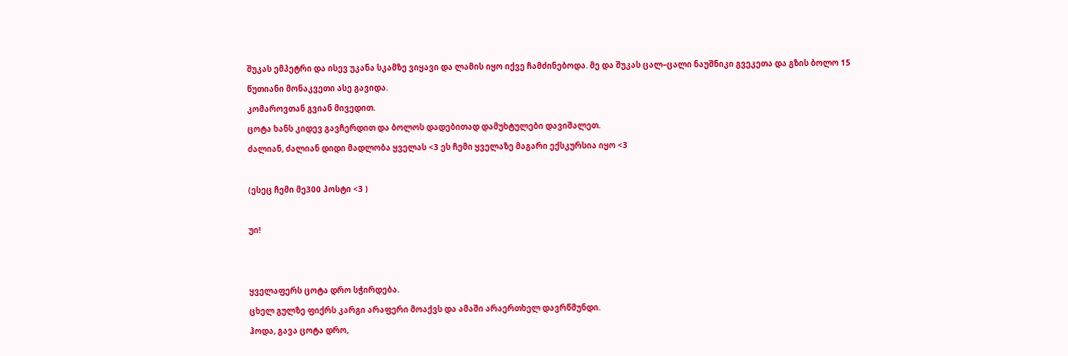შუკას ემპეტრი და ისევ უკანა სკამზე ვიყავი და ლამის იყო იქვე ჩამძინებოდა. მე და შუკას ცალ–ცალი ნაუშნიკი გვეკეთა და გზის ბოლო 15 წუთიანი მონაკვეთი ასე გავიდა.
კომაროვთან გვიან მივედით.
ცოტა ხანს კიდევ გავჩერდით და ბოლოს დადებითად დამუხტულები დავიშალეთ.
ძალიან, ძალიან დიდი მადლობა ყველას <3 ეს ჩემი ყველაზე მაგარი ექსკურსია იყო <3

(ესეც ჩემი მე300 პოსტი <3 )

უი!


ყველაფერს ცოტა დრო სჭირდება.
ცხელ გულზე ფიქრს კარგი არაფერი მოაქვს და ამაში არაერთხელ დავრწმუნდი.
ჰოდა, გავა ცოტა დრო,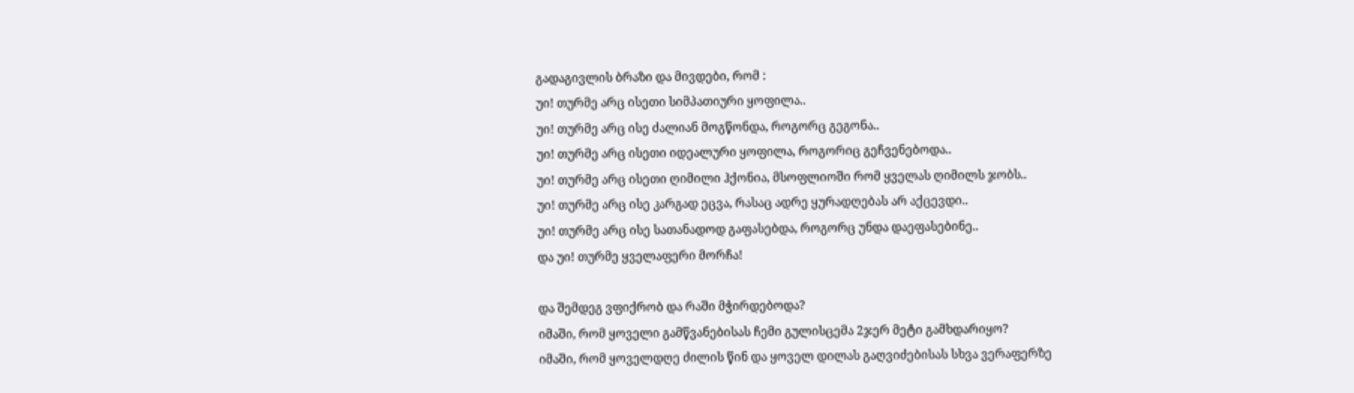გადაგივლის ბრაზი და მივდები, რომ :
უი! თურმე არც ისეთი სიმპათიური ყოფილა..
უი! თურმე არც ისე ძალიან მოგწონდა, როგორც გეგონა..
უი! თურმე არც ისეთი იდეალური ყოფილა, როგორიც გეჩვენებოდა..
უი! თურმე არც ისეთი ღიმილი ჰქონია, მსოფლიოში რომ ყველას ღიმილს ჯობს..
უი! თურმე არც ისე კარგად ეცვა, რასაც ადრე ყურადღებას არ აქცევდი..
უი! თურმე არც ისე სათანადოდ გაფასებდა, როგორც უნდა დაეფასებინე..
და უი! თურმე ყველაფერი მორჩა!

და შემდეგ ვფიქრობ და რაში მჭირდებოდა?
იმაში, რომ ყოველი გამწვანებისას ჩემი გულისცემა 2ჯერ მეტი გამხდარიყო?
იმაში, რომ ყოველდღე ძილის წინ და ყოველ დილას გაღვიძებისას სხვა ვერაფერზე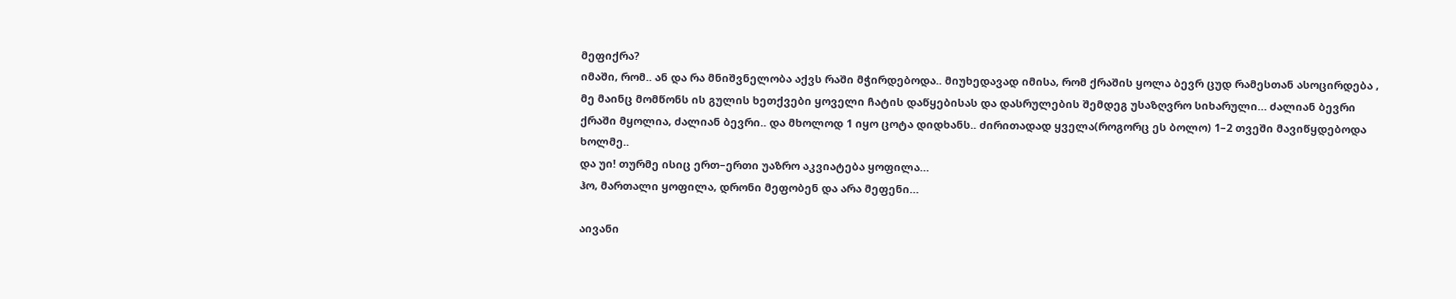მეფიქრა?
იმაში, რომ.. ან და რა მნიშვნელობა აქვს რაში მჭირდებოდა.. მიუხედავად იმისა, რომ ქრაშის ყოლა ბევრ ცუდ რამესთან ასოცირდება , მე მაინც მომწონს ის გულის ხეთქვები ყოველი ჩატის დაწყებისას და დასრულების შემდეგ უსაზღვრო სიხარული… ძალიან ბევრი ქრაში მყოლია, ძალიან ბევრი.. და მხოლოდ 1 იყო ცოტა დიდხანს.. ძირითადად ყველა(როგორც ეს ბოლო) 1–2 თვეში მავიწყდებოდა ხოლმე..
და უი! თურმე ისიც ერთ–ერთი უაზრო აკვიატება ყოფილა…
ჰო, მართალი ყოფილა, დრონი მეფობენ და არა მეფენი…

აივანი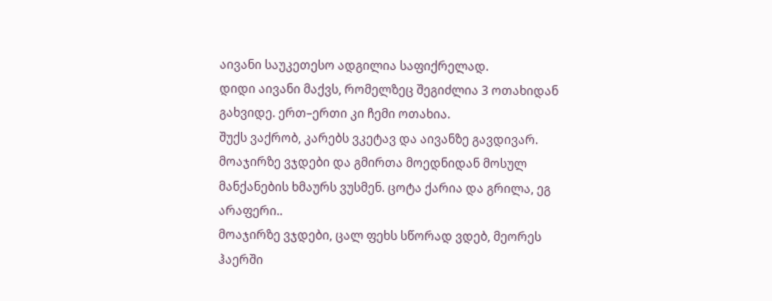აივანი საუკეთესო ადგილია საფიქრელად.
დიდი აივანი მაქვს, რომელზეც შეგიძლია 3 ოთახიდან გახვიდე. ერთ–ერთი კი ჩემი ოთახია.
შუქს ვაქრობ, კარებს ვკეტავ და აივანზე გავდივარ. მოაჯირზე ვჯდები და გმირთა მოედნიდან მოსულ მანქანების ხმაურს ვუსმენ. ცოტა ქარია და გრილა, ეგ არაფერი..
მოაჯირზე ვჯდები, ცალ ფეხს სწორად ვდებ, მეორეს ჰაერში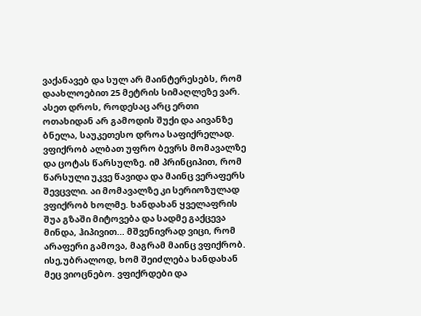ვაქანავებ და სულ არ მაინტერესებს, რომ დაახლოებით 25 მეტრის სიმაღლეზე ვარ. ასეთ დროს, როდესაც არც ერთი ოთახიდან არ გამოდის შუქი და აივანზე ბნელა, საუკეთესო დროა საფიქრელად. ვფიქრობ ალბათ უფრო ბევრს მომავალზე და ცოტას წარსულზე. იმ პრინციპით, რომ წარსული უკვე წავიდა და მაინც ვერაფერს შევცვლი. აი მომავალზე კი სერიოზულად ვფიქრობ ხოლმე. ხანდახან ყველაფრის შუა გზაში მიტოვება და სადმე გაქცევა მინდა, ჰიპივით… მშვენივრად ვიცი, რომ არაფერი გამოვა, მაგრამ მაინც ვფიქრობ. ისე,უბრალოდ, ხომ შეიძლება ხანდახან მეც ვიოცნებო. ვფიქრდები და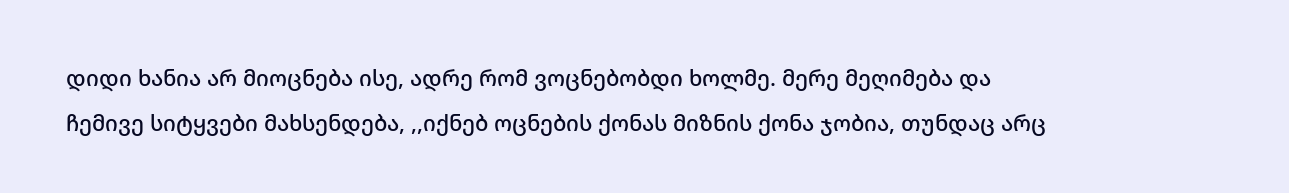დიდი ხანია არ მიოცნება ისე, ადრე რომ ვოცნებობდი ხოლმე. მერე მეღიმება და ჩემივე სიტყვები მახსენდება, ,,იქნებ ოცნების ქონას მიზნის ქონა ჯობია, თუნდაც არც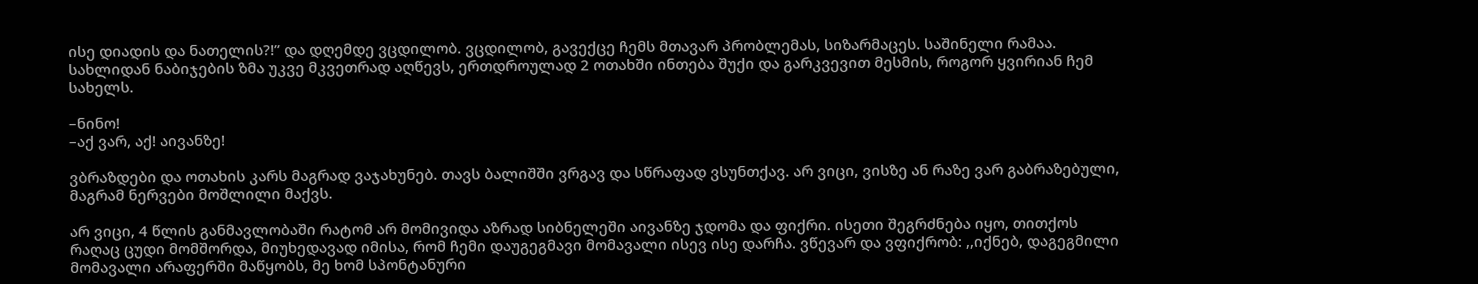ისე დიადის და ნათელის?!” და დღემდე ვცდილობ. ვცდილობ, გავექცე ჩემს მთავარ პრობლემას, სიზარმაცეს. საშინელი რამაა.
სახლიდან ნაბიჯების ზმა უკვე მკვეთრად აღწევს, ერთდროულად 2 ოთახში ინთება შუქი და გარკვევით მესმის, როგორ ყვირიან ჩემ სახელს.

–ნინო!
–აქ ვარ, აქ! აივანზე!

ვბრაზდები და ოთახის კარს მაგრად ვაჯახუნებ. თავს ბალიშში ვრგავ და სწრაფად ვსუნთქავ. არ ვიცი, ვისზე ან რაზე ვარ გაბრაზებული, მაგრამ ნერვები მოშლილი მაქვს.

არ ვიცი, 4 წლის განმავლობაში რატომ არ მომივიდა აზრად სიბნელეში აივანზე ჯდომა და ფიქრი. ისეთი შეგრძნება იყო, თითქოს რაღაც ცუდი მომშორდა, მიუხედავად იმისა, რომ ჩემი დაუგეგმავი მომავალი ისევ ისე დარჩა. ვწევარ და ვფიქრობ: ,,იქნებ, დაგეგმილი მომავალი არაფერში მაწყობს, მე ხომ სპონტანური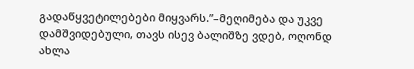გადაწყვეტილებები მიყვარს.”–მეღიმება და უკვე დამშვიდებული, თავს ისევ ბალიშზე ვდებ, ოღონდ ახლა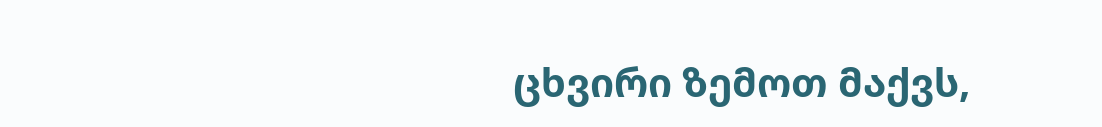ცხვირი ზემოთ მაქვს,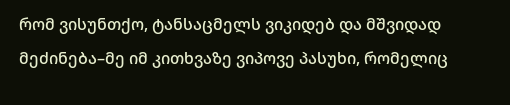რომ ვისუნთქო, ტანსაცმელს ვიკიდებ და მშვიდად მეძინება–მე იმ კითხვაზე ვიპოვე პასუხი, რომელიც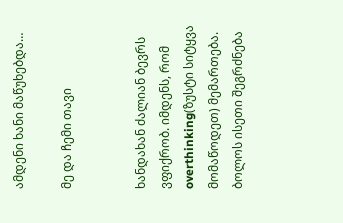ამდენი ხანი მაწუხებდა…

მე და ჩემი თავი


ხანდახან ძალიან ბევრს ვფიქრობ. იმდენს, რომ overthinking(ზუსტი სიტყვა მომაწოდეთ) მემართება. ბოლოს ისეთი შეგრძნება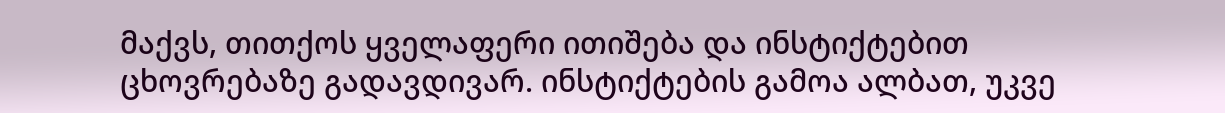მაქვს, თითქოს ყველაფერი ითიშება და ინსტიქტებით ცხოვრებაზე გადავდივარ. ინსტიქტების გამოა ალბათ, უკვე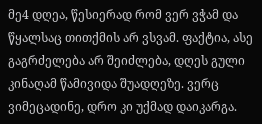მე4 დღეა, წესიერად რომ ვერ ვჭამ და წყალსაც თითქმის არ ვსვამ. ფაქტია, ასე გაგრძელება არ შეიძლება, დღეს გული კინაღამ წამივიდა შუადღეზე. ვერც ვიმეცადინე, დრო კი უქმად დაიკარგა.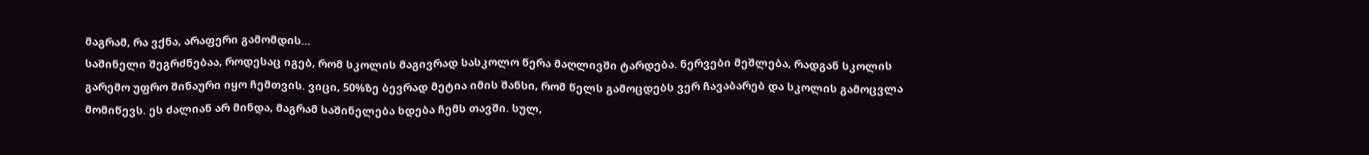მაგრამ, რა ვქნა, არაფერი გამომდის…
საშინელი შეგრძნებაა, როდესაც იგებ, რომ სკოლის მაგივრად სასკოლო წერა მაღლივში ტარდება. ნერვები მეშლება, რადგან სკოლის გარემო უფრო შინაური იყო ჩემთვის. ვიცი, 50%ზე ბევრად მეტია იმის შანსი, რომ წელს გამოცდებს ვერ ჩავაბარებ და სკოლის გამოცვლა მომიწევს. ეს ძალიან არ მინდა, მაგრამ საშინელება ხდება ჩემს თავში. სულ,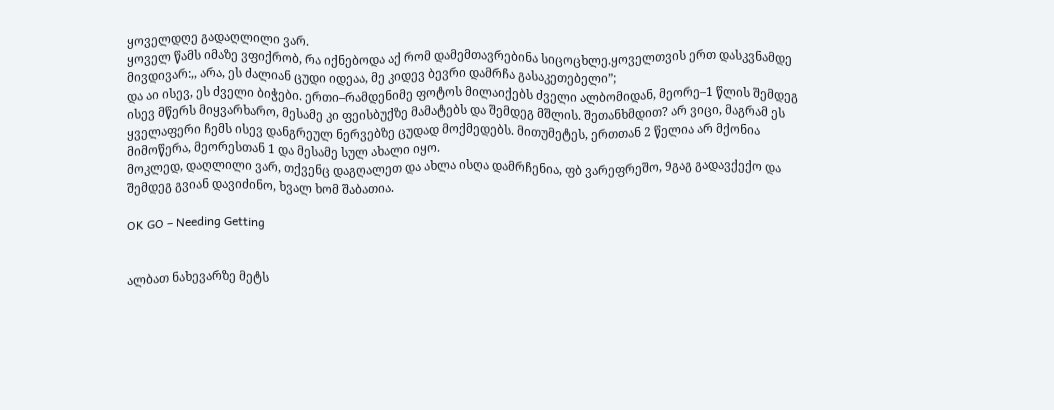ყოველდღე გადაღლილი ვარ.
ყოველ წამს იმაზე ვფიქრობ, რა იქნებოდა აქ რომ დამემთავრებინა სიცოცხლე.ყოველთვის ერთ დასკვნამდე მივდივარ:,, არა, ეს ძალიან ცუდი იდეაა, მე კიდევ ბევრი დამრჩა გასაკეთებელი”;
და აი ისევ, ეს ძველი ბიჭები. ერთი–რამდენიმე ფოტოს მილაიქებს ძველი ალბომიდან, მეორე–1 წლის შემდეგ ისევ მწერს მიყვარხარო, მესამე კი ფეისბუქზე მამატებს და შემდეგ მშლის. შეთანხმდით? არ ვიცი, მაგრამ ეს ყველაფერი ჩემს ისევ დანგრეულ ნერვებზე ცუდად მოქმედებს. მითუმეტეს, ერთთან 2 წელია არ მქონია მიმოწერა, მეორესთან 1 და მესამე სულ ახალი იყო.
მოკლედ, დაღლილი ვარ, თქვენც დაგღალეთ და ახლა ისღა დამრჩენია, ფბ ვარეფრეშო, 9გაგ გადავქექო და შემდეგ გვიან დავიძინო, ხვალ ხომ შაბათია.

OK GO – Needing Getting


ალბათ ნახევარზე მეტს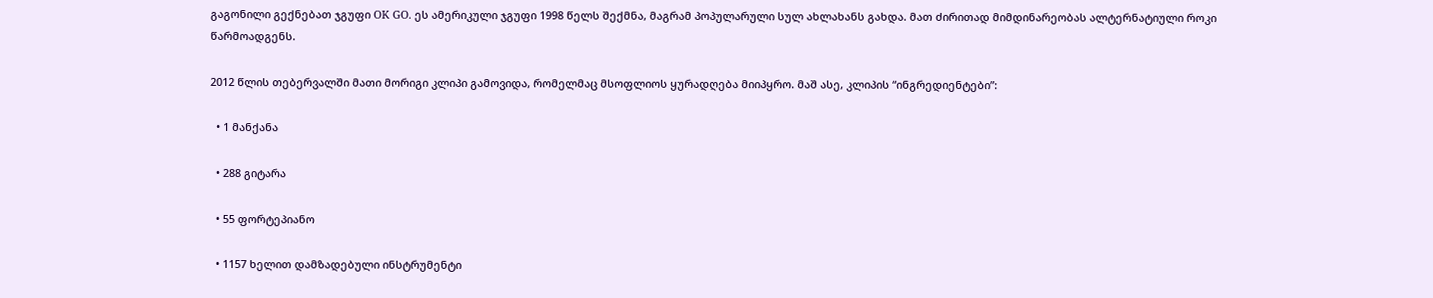გაგონილი გექნებათ ჯგუფი OK GO. ეს ამერიკული ჯგუფი 1998 წელს შექმნა, მაგრამ პოპულარული სულ ახლახანს გახდა. მათ ძირითად მიმდინარეობას ალტერნატიული როკი წარმოადგენს.

2012 წლის თებერვალში მათი მორიგი კლიპი გამოვიდა, რომელმაც მსოფლიოს ყურადღება მიიპყრო. მაშ ასე, კლიპის “ინგრედიენტები”:

  • 1 მანქანა

  • 288 გიტარა

  • 55 ფორტეპიანო

  • 1157 ხელით დამზადებული ინსტრუმენტი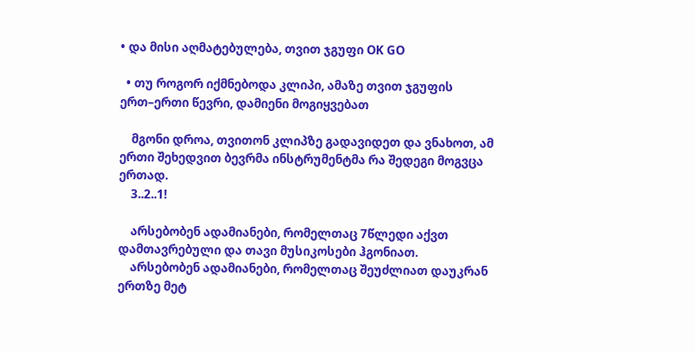• და მისი აღმატებულება, თვით ჯგუფი OK GO

  • თუ როგორ იქმნებოდა კლიპი, ამაზე თვით ჯგუფის ერთ–ერთი წევრი, დამიენი მოგიყვებათ

    მგონი დროა, თვითონ კლიპზე გადავიდეთ და ვნახოთ, ამ ერთი შეხედვით ბევრმა ინსტრუმენტმა რა შედეგი მოგვცა ერთად.
    3..2..1!

    არსებობენ ადამიანები, რომელთაც 7წლედი აქვთ დამთავრებული და თავი მუსიკოსები ჰგონიათ.
    არსებობენ ადამიანები, რომელთაც შეუძლიათ დაუკრან ერთზე მეტ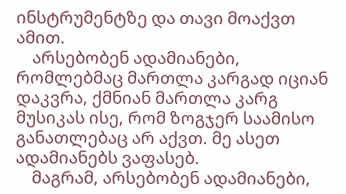ინსტრუმენტზე და თავი მოაქვთ ამით.
    არსებობენ ადამიანები, რომლებმაც მართლა კარგად იციან დაკვრა, ქმნიან მართლა კარგ მუსიკას ისე, რომ ზოგჯერ საამისო განათლებაც არ აქვთ. მე ასეთ ადამიანებს ვაფასებ.
    მაგრამ, არსებობენ ადამიანები,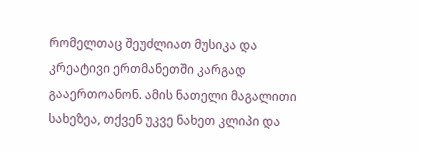რომელთაც შეუძლიათ მუსიკა და კრეატივი ერთმანეთში კარგად გააერთოანონ. ამის ნათელი მაგალითი სახეზეა, თქვენ უკვე ნახეთ კლიპი და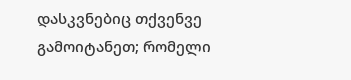დასკვნებიც თქვენვე გამოიტანეთ; რომელი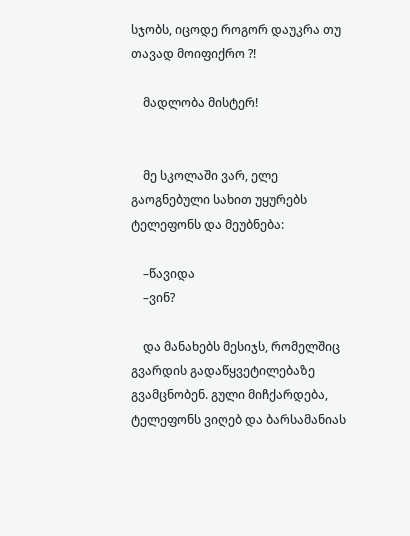სჯობს, იცოდე როგორ დაუკრა თუ თავად მოიფიქრო ?!

    მადლობა მისტერ!


    მე სკოლაში ვარ, ელე გაოგნებული სახით უყურებს ტელეფონს და მეუბნება:

    –წავიდა
    –ვინ?

    და მანახებს მესიჯს, რომელშიც გვარდის გადაწყვეტილებაზე გვამცნობენ. გული მიჩქარდება, ტელეფონს ვიღებ და ბარსამანიას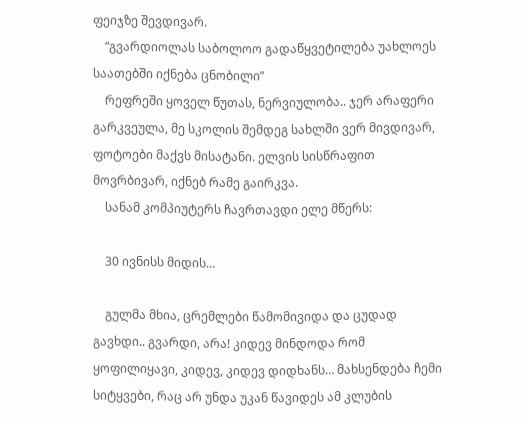ფეიჯზე შევდივარ.
    “გვარდიოლას საბოლოო გადაწყვეტილება უახლოეს საათებში იქნება ცნობილი”
    რეფრეში ყოველ წუთას, ნერვიულობა.. ჯერ არაფერი გარკვეულა, მე სკოლის შემდეგ სახლში ვერ მივდივარ, ფოტოები მაქვს მისატანი. ელვის სისწრაფით მოვრბივარ, იქნებ რამე გაირკვა.
    სანამ კომპიუტერს ჩავრთავდი ელე მწერს:

    30 ივნისს მიდის…

    გულმა მხია, ცრემლები წამომივიდა და ცუდად გავხდი.. გვარდი, არა! კიდევ მინდოდა რომ ყოფილიყავი, კიდევ, კიდევ დიდხანს… მახსენდება ჩემი სიტყვები, რაც არ უნდა უკან წავიდეს ამ კლუბის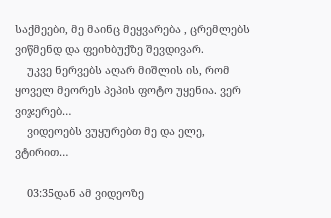საქმეები, მე მაინც მეყვარება , ცრემლებს ვიწმენდ და ფეიხბუქზე შევდივარ.
    უკვე ნერვებს აღარ მიშლის ის, რომ ყოველ მეორეს პეპის ფოტო უყენია. ვერ ვიჯერებ…
    ვიდეოებს ვუყურებთ მე და ელე, ვტირით…

    03:35დან ამ ვიდეოზე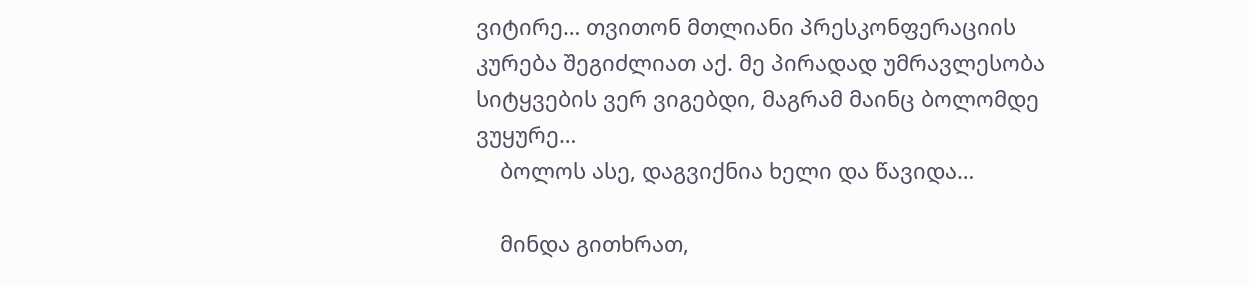ვიტირე… თვითონ მთლიანი პრესკონფერაციის კურება შეგიძლიათ აქ. მე პირადად უმრავლესობა სიტყვების ვერ ვიგებდი, მაგრამ მაინც ბოლომდე ვუყურე…
    ბოლოს ასე, დაგვიქნია ხელი და წავიდა…

    მინდა გითხრათ,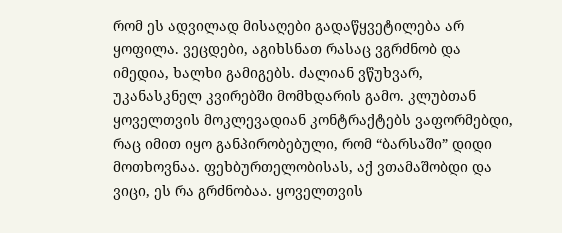რომ ეს ადვილად მისაღები გადაწყვეტილება არ ყოფილა. ვეცდები, აგიხსნათ რასაც ვგრძნობ და იმედია, ხალხი გამიგებს. ძალიან ვწუხვარ, უკანასკნელ კვირებში მომხდარის გამო. კლუბთან ყოველთვის მოკლევადიან კონტრაქტებს ვაფორმებდი, რაც იმით იყო განპირობებული, რომ “ბარსაში” დიდი მოთხოვნაა. ფეხბურთელობისას, აქ ვთამაშობდი და ვიცი, ეს რა გრძნობაა. ყოველთვის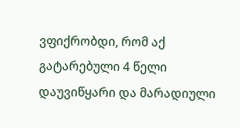ვფიქრობდი, რომ აქ გატარებული 4 წელი დაუვიწყარი და მარადიული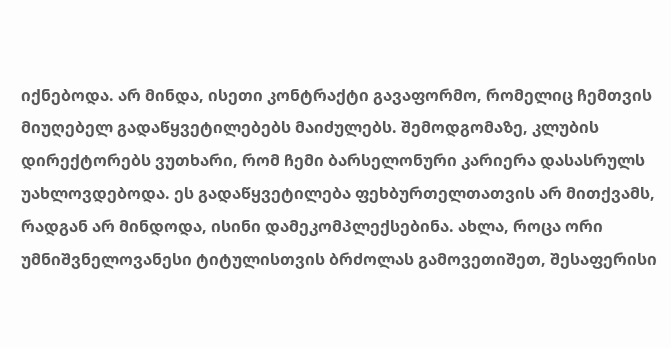იქნებოდა. არ მინდა, ისეთი კონტრაქტი გავაფორმო, რომელიც ჩემთვის მიუღებელ გადაწყვეტილებებს მაიძულებს. შემოდგომაზე, კლუბის დირექტორებს ვუთხარი, რომ ჩემი ბარსელონური კარიერა დასასრულს უახლოვდებოდა. ეს გადაწყვეტილება ფეხბურთელთათვის არ მითქვამს, რადგან არ მინდოდა, ისინი დამეკომპლექსებინა. ახლა, როცა ორი უმნიშვნელოვანესი ტიტულისთვის ბრძოლას გამოვეთიშეთ, შესაფერისი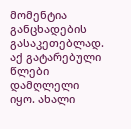მომენტია განცხადების გასაკეთებლად. აქ გატარებული წლები დამღლელი იყო. ახალი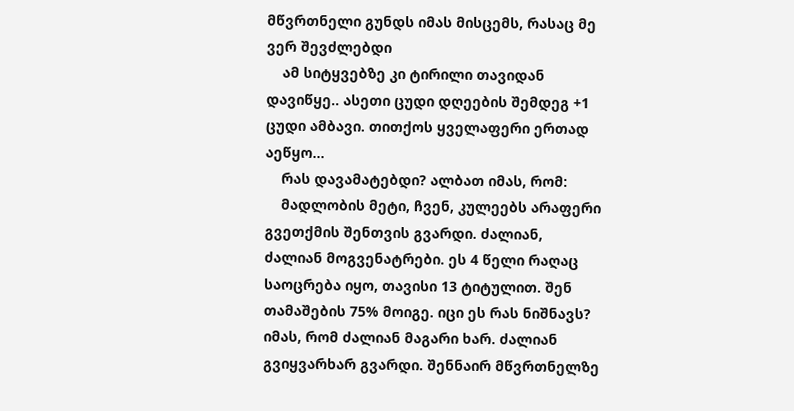მწვრთნელი გუნდს იმას მისცემს, რასაც მე ვერ შევძლებდი
    ამ სიტყვებზე კი ტირილი თავიდან დავიწყე.. ასეთი ცუდი დღეების შემდეგ +1 ცუდი ამბავი. თითქოს ყველაფერი ერთად აეწყო…
    რას დავამატებდი? ალბათ იმას, რომ:
    მადლობის მეტი, ჩვენ, კულეებს არაფერი გვეთქმის შენთვის გვარდი. ძალიან, ძალიან მოგვენატრები. ეს 4 წელი რაღაც საოცრება იყო, თავისი 13 ტიტულით. შენ თამაშების 75% მოიგე. იცი ეს რას ნიშნავს? იმას, რომ ძალიან მაგარი ხარ. ძალიან გვიყვარხარ გვარდი. შენნაირ მწვრთნელზე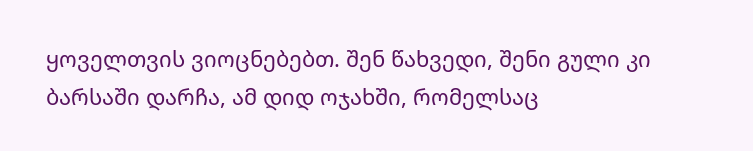ყოველთვის ვიოცნებებთ. შენ წახვედი, შენი გული კი ბარსაში დარჩა, ამ დიდ ოჯახში, რომელსაც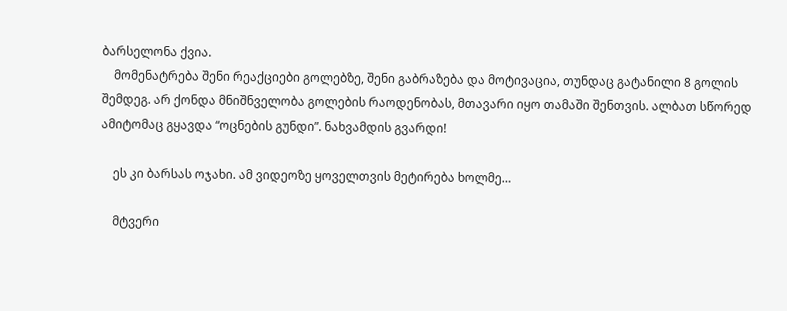ბარსელონა ქვია.
    მომენატრება შენი რეაქციები გოლებზე, შენი გაბრაზება და მოტივაცია, თუნდაც გატანილი 8 გოლის შემდეგ. არ ქონდა მნიშნველობა გოლების რაოდენობას, მთავარი იყო თამაში შენთვის. ალბათ სწორედ ამიტომაც გყავდა “ოცნების გუნდი”. ნახვამდის გვარდი!

    ეს კი ბარსას ოჯახი. ამ ვიდეოზე ყოველთვის მეტირება ხოლმე…

    მტვერი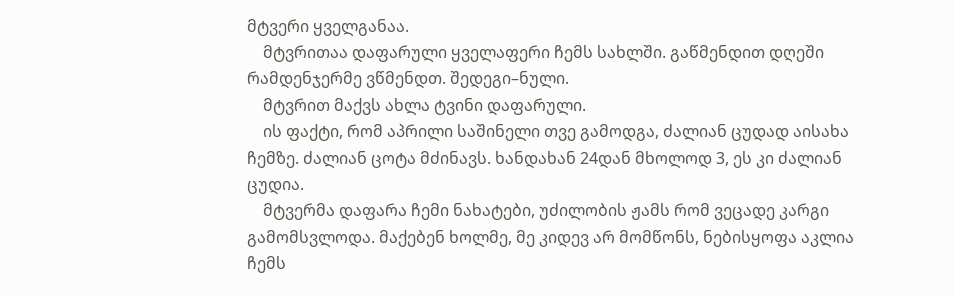მტვერი ყველგანაა.
    მტვრითაა დაფარული ყველაფერი ჩემს სახლში. გაწმენდით დღეში რამდენჯერმე ვწმენდთ. შედეგი–ნული.
    მტვრით მაქვს ახლა ტვინი დაფარული.
    ის ფაქტი, რომ აპრილი საშინელი თვე გამოდგა, ძალიან ცუდად აისახა ჩემზე. ძალიან ცოტა მძინავს. ხანდახან 24დან მხოლოდ 3, ეს კი ძალიან ცუდია.
    მტვერმა დაფარა ჩემი ნახატები, უძილობის ჟამს რომ ვეცადე კარგი გამომსვლოდა. მაქებენ ხოლმე, მე კიდევ არ მომწონს, ნებისყოფა აკლია ჩემს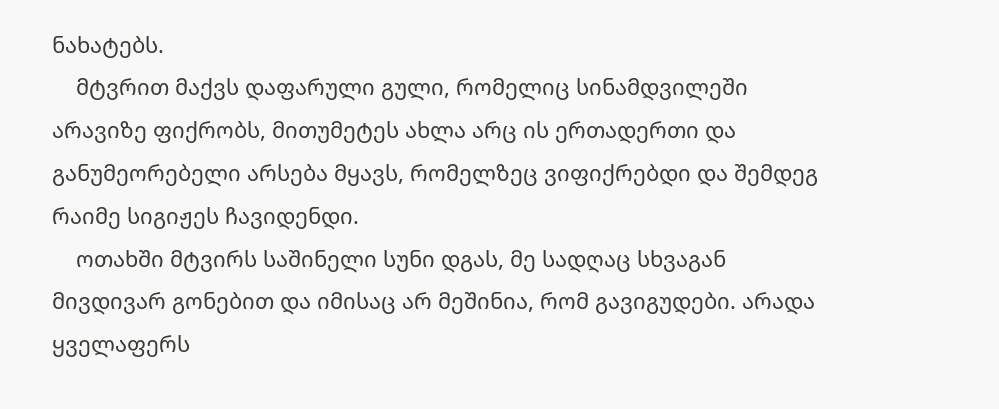ნახატებს.
    მტვრით მაქვს დაფარული გული, რომელიც სინამდვილეში არავიზე ფიქრობს, მითუმეტეს ახლა არც ის ერთადერთი და განუმეორებელი არსება მყავს, რომელზეც ვიფიქრებდი და შემდეგ რაიმე სიგიჟეს ჩავიდენდი.
    ოთახში მტვირს საშინელი სუნი დგას, მე სადღაც სხვაგან მივდივარ გონებით და იმისაც არ მეშინია, რომ გავიგუდები. არადა ყველაფერს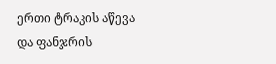ერთი ტრაკის აწევა და ფანჯრის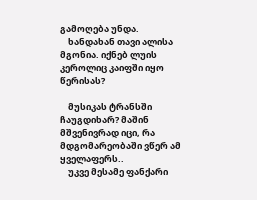გამოღება უნდა.
    ხანდახან თავი ალისა მგონია. იქნებ ლუის კეროლიც კაიფში იყო წერისას?

    მუსიკას ტრანსში ჩაუგდიხარ? მაშინ მშვენივრად იცი, რა მდგომარეობაში ვწერ ამ ყველაფერს..
    უკვე მესამე ფანქარი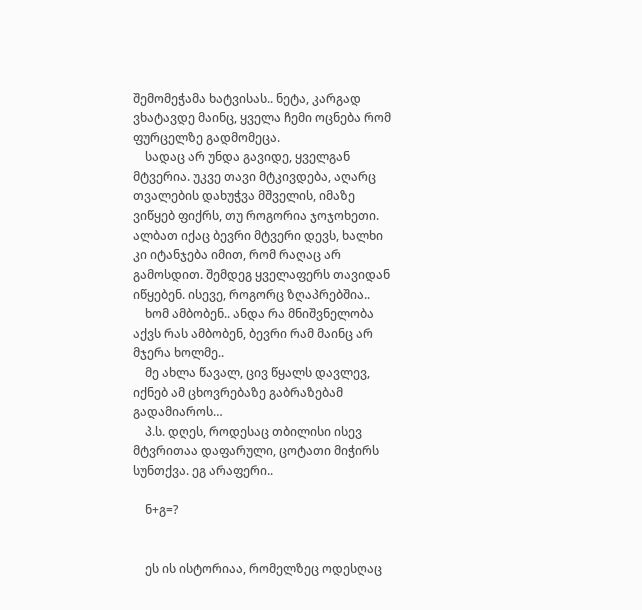შემომეჭამა ხატვისას.. ნეტა, კარგად ვხატავდე მაინც, ყველა ჩემი ოცნება რომ ფურცელზე გადმომეცა.
    სადაც არ უნდა გავიდე, ყველგან მტვერია. უკვე თავი მტკივდება, აღარც თვალების დახუჭვა მშველის, იმაზე ვიწყებ ფიქრს, თუ როგორია ჯოჯოხეთი. ალბათ იქაც ბევრი მტვერი დევს, ხალხი კი იტანჯება იმით, რომ რაღაც არ გამოსდით. შემდეგ ყველაფერს თავიდან იწყებენ. ისევე, როგორც ზღაპრებშია..
    ხომ ამბობენ.. ანდა რა მნიშვნელობა აქვს რას ამბობენ, ბევრი რამ მაინც არ მჯერა ხოლმე..
    მე ახლა წავალ, ცივ წყალს დავლევ, იქნებ ამ ცხოვრებაზე გაბრაზებამ გადამიაროს…
    პ.ს. დღეს, როდესაც თბილისი ისევ მტვრითაა დაფარული, ცოტათი მიჭირს სუნთქვა. ეგ არაფერი..

    ნ+გ=?


    ეს ის ისტორიაა, რომელზეც ოდესღაც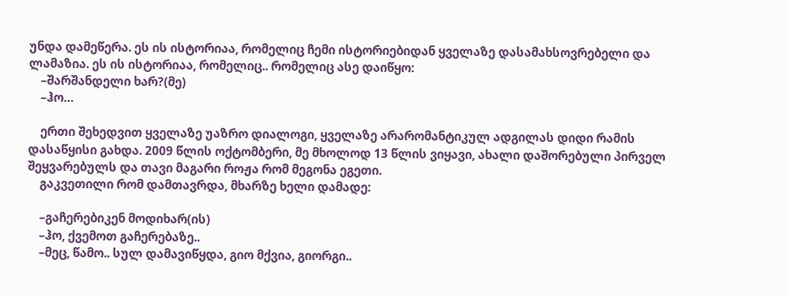უნდა დამეწერა. ეს ის ისტორიაა, რომელიც ჩემი ისტორიებიდან ყველაზე დასამახსოვრებელი და ლამაზია. ეს ის ისტორიაა, რომელიც.. რომელიც ასე დაიწყო:
    –შარშანდელი ხარ?(მე)
    –ჰო…

    ერთი შეხედვით ყველაზე უაზრო დიალოგი, ყველაზე არარომანტიკულ ადგილას დიდი რამის დასაწყისი გახდა. 2009 წლის ოქტომბერი, მე მხოლოდ 13 წლის ვიყავი, ახალი დაშორებული პირველ შეყვარებულს და თავი მაგარი როჟა რომ მეგონა ეგეთი.
    გაკვეთილი რომ დამთავრდა, მხარზე ხელი დამადე:

    –გაჩერებიკენ მოდიხარ(ის)
    –ჰო, ქვემოთ გაჩერებაზე..
    –მეც, წამო.. სულ დამავიწყდა, გიო მქვია, გიორგი..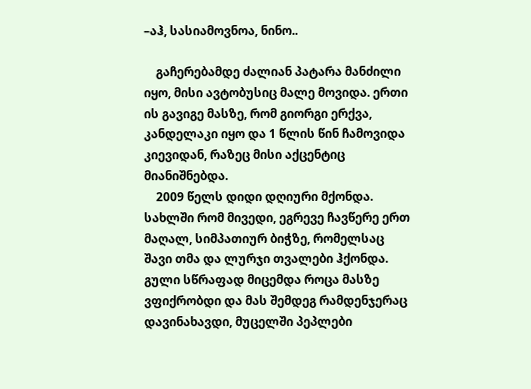–აჰ, სასიამოვნოა, ნინო..

    გაჩერებამდე ძალიან პატარა მანძილი იყო, მისი ავტობუსიც მალე მოვიდა. ერთი ის გავიგე მასზე, რომ გიორგი ერქვა, კანდელაკი იყო და 1 წლის წინ ჩამოვიდა კიევიდან, რაზეც მისი აქცენტიც მიანიშნებდა.
    2009 წელს დიდი დღიური მქონდა. სახლში რომ მივედი, ეგრევე ჩავწერე ერთ მაღალ, სიმპათიურ ბიჭზე, რომელსაც შავი თმა და ლურჯი თვალები ჰქონდა. გული სწრაფად მიცემდა როცა მასზე ვფიქრობდი და მას შემდეგ რამდენჯერაც დავინახავდი, მუცელში პეპლები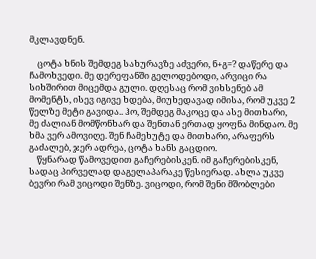მკლავდნენ.

    ცოტა ხნის შემდეგ სახურავზე აძვერი, ნ+გ=? დაწერე და ჩამოხვედი. მე დერეფანში გელოდებოდი, არვიცი რა სიხშირით მიცემდა გული. დღესაც რომ ვიხსენებ ამ მომენტს, ისევ იგივე ხდება, მიუხედავად იმისა, რომ უკვე 2 წელზე მეტი გავიდა.. ჰო, შემდეგ მაკოცე და ასე მითხარი, მე ძალიან მომწონხარ და შენთან ერთად ყოფნა მინდაო. მე ხმა ვერ ამოვიღე. შენ ჩამეხუტე და მითხარი, არაფერს გაძალებ, ჯერ ადრეა, ცოტა ხანს გაცდიო.
    წყნარად წამოვედით გაჩერებისკენ. იმ გაჩერებისკენ, სადაც პირველად დაგელაპარაკე წესიერად. ახლა უკვე ბევრი რამ ვიცოდი შენზე. ვიცოდი, რომ შენი მშობლები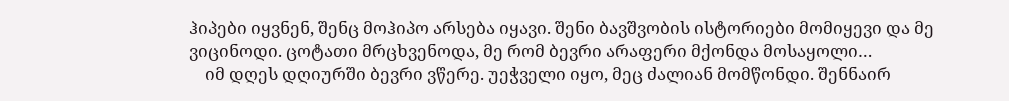ჰიპები იყვნენ, შენც მოჰიპო არსება იყავი. შენი ბავშვობის ისტორიები მომიყევი და მე ვიცინოდი. ცოტათი მრცხვენოდა, მე რომ ბევრი არაფერი მქონდა მოსაყოლი…
    იმ დღეს დღიურში ბევრი ვწერე. უეჭველი იყო, მეც ძალიან მომწონდი. შენნაირ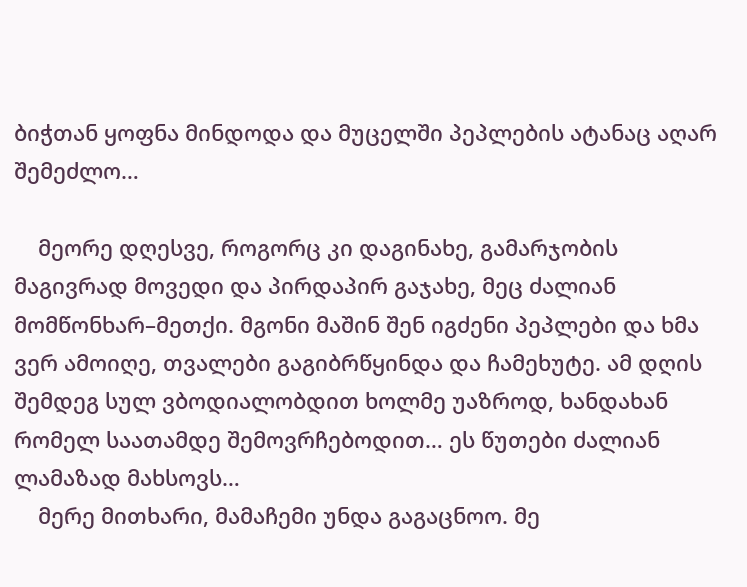ბიჭთან ყოფნა მინდოდა და მუცელში პეპლების ატანაც აღარ შემეძლო…

    მეორე დღესვე, როგორც კი დაგინახე, გამარჯობის მაგივრად მოვედი და პირდაპირ გაჯახე, მეც ძალიან მომწონხარ–მეთქი. მგონი მაშინ შენ იგძენი პეპლები და ხმა ვერ ამოიღე, თვალები გაგიბრწყინდა და ჩამეხუტე. ამ დღის შემდეგ სულ ვბოდიალობდით ხოლმე უაზროდ, ხანდახან რომელ საათამდე შემოვრჩებოდით… ეს წუთები ძალიან ლამაზად მახსოვს…
    მერე მითხარი, მამაჩემი უნდა გაგაცნოო. მე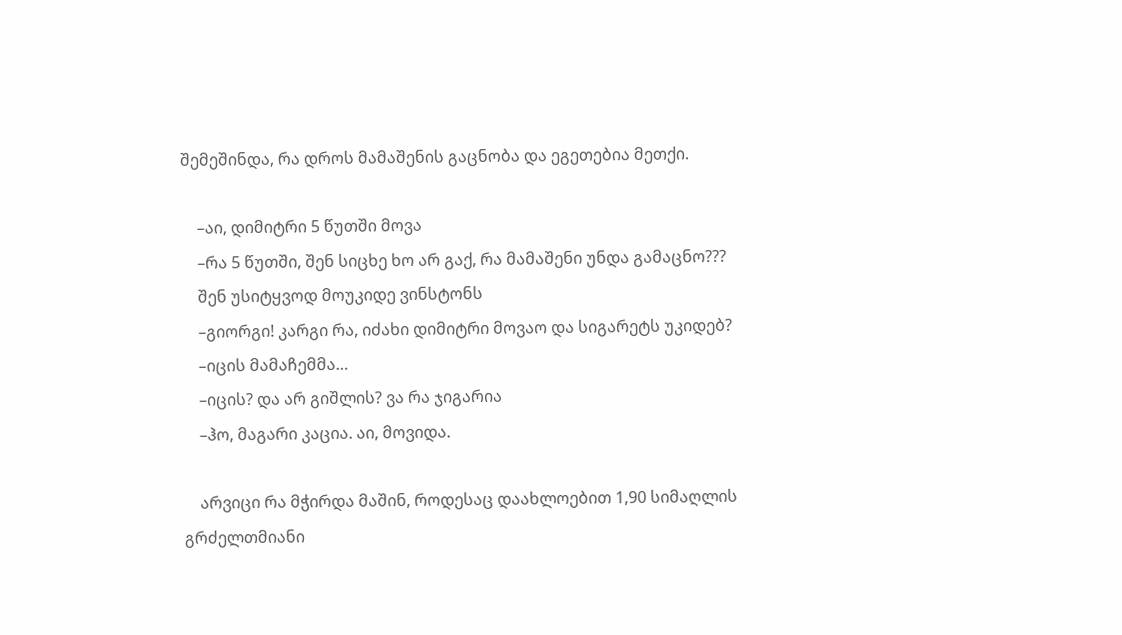შემეშინდა, რა დროს მამაშენის გაცნობა და ეგეთებია მეთქი.

    –აი, დიმიტრი 5 წუთში მოვა
    –რა 5 წუთში, შენ სიცხე ხო არ გაქ, რა მამაშენი უნდა გამაცნო???
    შენ უსიტყვოდ მოუკიდე ვინსტონს
    –გიორგი! კარგი რა, იძახი დიმიტრი მოვაო და სიგარეტს უკიდებ?
    –იცის მამაჩემმა…
    –იცის? და არ გიშლის? ვა რა ჯიგარია
    –ჰო, მაგარი კაცია. აი, მოვიდა.

    არვიცი რა მჭირდა მაშინ, როდესაც დაახლოებით 1,90 სიმაღლის გრძელთმიანი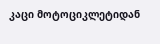კაცი მოტოციკლეტიდან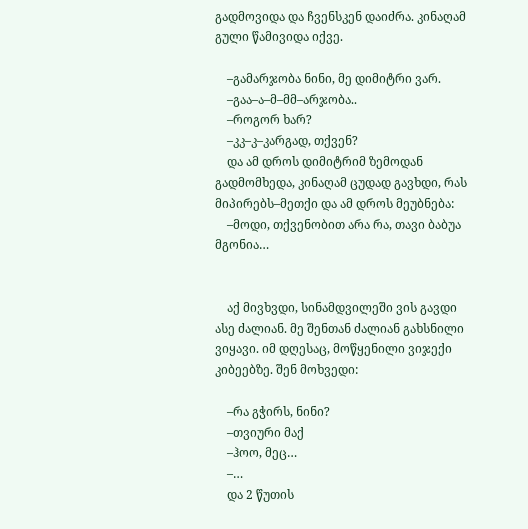გადმოვიდა და ჩვენსკენ დაიძრა. კინაღამ გული წამივიდა იქვე.

    –გამარჯობა ნინი, მე დიმიტრი ვარ.
    –გაა–ა–მ–მმ–არჯობა..
    –როგორ ხარ?
    –კკ–კ–კარგად, თქვენ?
    და ამ დროს დიმიტრიმ ზემოდან გადმომხედა, კინაღამ ცუდად გავხდი, რას მიპირებს–მეთქი და ამ დროს მეუბნება:
    –მოდი, თქვენობით არა რა, თავი ბაბუა მგონია…


    აქ მივხვდი, სინამდვილეში ვის გავდი ასე ძალიან. მე შენთან ძალიან გახსნილი ვიყავი. იმ დღესაც, მოწყენილი ვიჯექი კიბეებზე. შენ მოხვედი:

    –რა გჭირს, ნინი?
    –თვიური მაქ
    –ჰოო, მეც…
    –…
    და 2 წუთის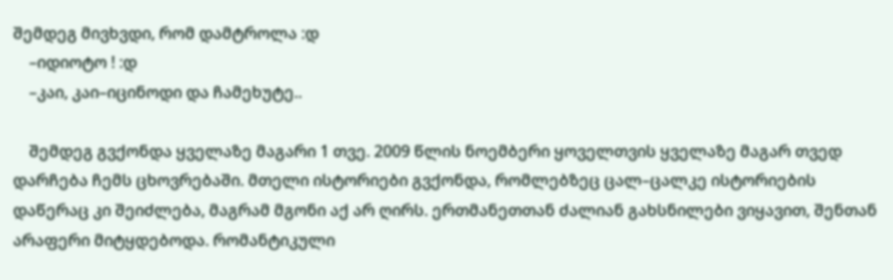შემდეგ მივხვდი, რომ დამტროლა :დ
    –იდიოტო ! :დ
    –კაი, კაი–იცინოდი და ჩამეხუტე..

    შემდეგ გვქონდა ყველაზე მაგარი 1 თვე. 2009 წლის ნოემბერი ყოველთვის ყველაზე მაგარ თვედ დარჩება ჩემს ცხოვრებაში. მთელი ისტორიები გვქონდა, რომლებზეც ცალ–ცალკე ისტორიების დაწერაც კი შეიძლება, მაგრამ მგონი აქ არ ღირს. ერთმანეთთან ძალიან გახსნილები ვიყავით, შენთან არაფერი მიტყდებოდა. რომანტიკული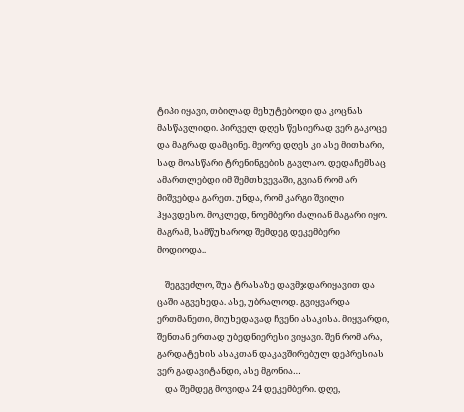ტიპი იყავი, თბილად მეხუტებოდი და კოცნას მასწავლიდი. პირველ დღეს წესიერად ვერ გაკოცე და მაგრად დამცინე. მეორე დღეს კი ასე მითხარი, სად მოასწარი ტრენინგების გავლაო. დედაჩემსაც ამართლებდი იმ შემთხვევაში, გვიან რომ არ მიშვებდა გარეთ. უნდა, რომ კარგი შვილი ჰყავდესო. მოკლედ, ნოემბერი ძალიან მაგარი იყო. მაგრამ, სამწუხაროდ შემდეგ დეკემბერი მოდიოდა..

    შეგვეძლო, შუა ტრასაზე დავმჯდარიყავით და ცაში აგვეხედა. ასე, უბრალოდ. გვიყვარდა ერთმანეთი, მიუხედავად ჩვენი ასაკისა. მიყვარდი, შენთან ერთად უბედნიერესი ვიყავი. შენ რომ არა, გარდატეხის ასაკთან დაკავშირებულ დეპრესიას ვერ გადავიტანდი, ასე მგონია…
    და შემდეგ მოვიდა 24 დეკემბერი. დღე,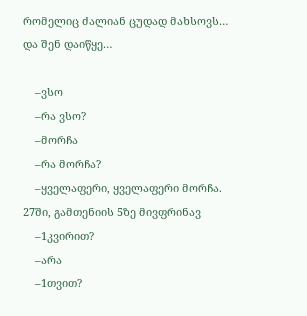რომელიც ძალიან ცუდად მახსოვს… და შენ დაიწყე…

    –ვსო
    –რა ვსო?
    –მორჩა
    –რა მორჩა?
    –ყველაფერი, ყველაფერი მორჩა. 27ში, გამთენიის 5ზე მივფრინავ
    –1კვირით?
    –არა
    –1თვით?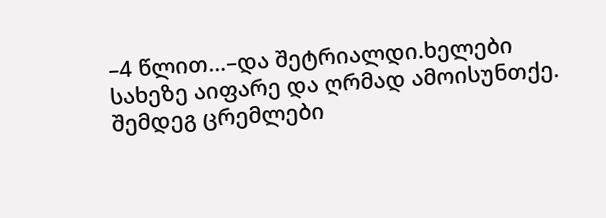–4 წლით…–და შეტრიალდი.ხელები სახეზე აიფარე და ღრმად ამოისუნთქე. შემდეგ ცრემლები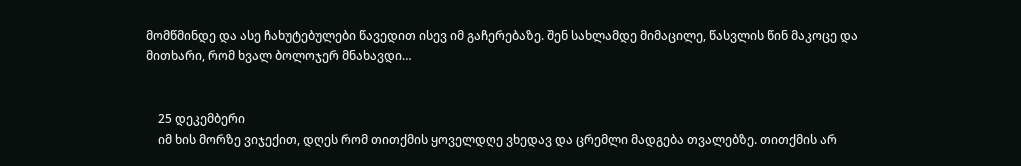მომწმინდე და ასე ჩახუტებულები წავედით ისევ იმ გაჩერებაზე. შენ სახლამდე მიმაცილე, წასვლის წინ მაკოცე და მითხარი, რომ ხვალ ბოლოჯერ მნახავდი…


    25 დეკემბერი
    იმ ხის მორზე ვიჯექით, დღეს რომ თითქმის ყოველდღე ვხედავ და ცრემლი მადგება თვალებზე. თითქმის არ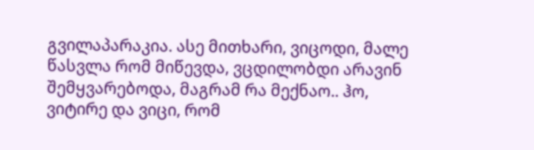გვილაპარაკია. ასე მითხარი, ვიცოდი, მალე წასვლა რომ მიწევდა, ვცდილობდი არავინ შემყვარებოდა, მაგრამ რა მექნაო.. ჰო, ვიტირე და ვიცი, რომ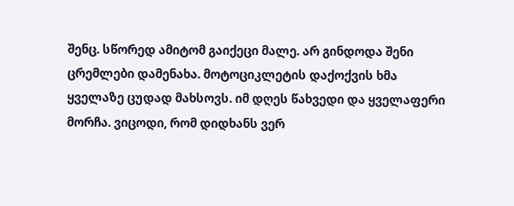შენც. სწორედ ამიტომ გაიქეცი მალე. არ გინდოდა შენი ცრემლები დამენახა. მოტოციკლეტის დაქოქვის ხმა ყველაზე ცუდად მახსოვს. იმ დღეს წახვედი და ყველაფერი მორჩა. ვიცოდი, რომ დიდხანს ვერ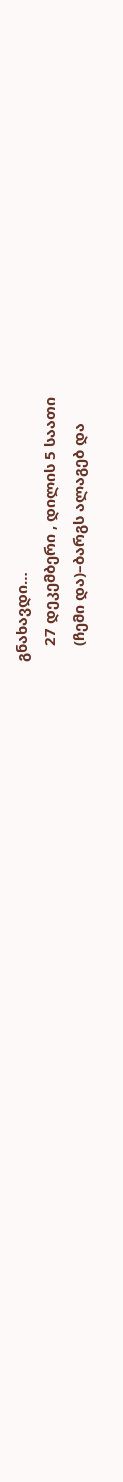გნახავდი…
    27 დეკემბერი , დილის 5 საათი
    (ჩემი და)–ბარგს ალაგებ და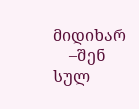მიდიხარ
    –შენ სულ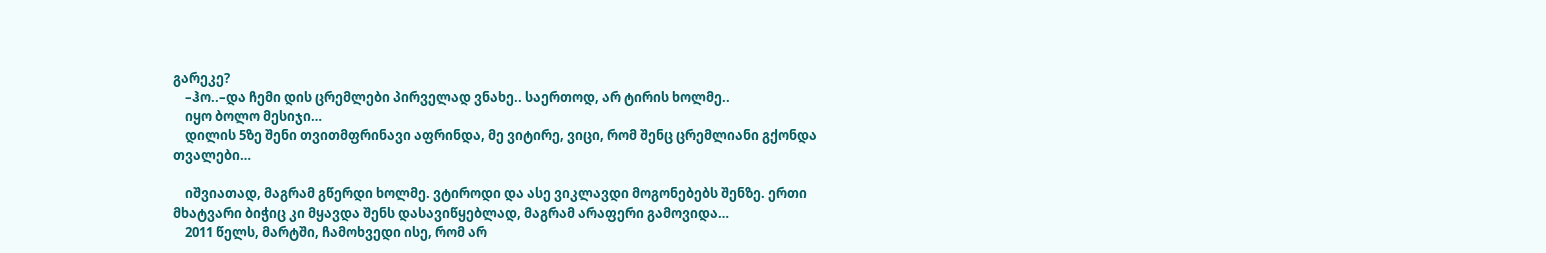გარეკე?
    –ჰო..–და ჩემი დის ცრემლები პირველად ვნახე.. საერთოდ, არ ტირის ხოლმე..
    იყო ბოლო მესიჯი…
    დილის 5ზე შენი თვითმფრინავი აფრინდა, მე ვიტირე, ვიცი, რომ შენც ცრემლიანი გქონდა თვალები…

    იშვიათად, მაგრამ გწერდი ხოლმე. ვტიროდი და ასე ვიკლავდი მოგონებებს შენზე. ერთი მხატვარი ბიჭიც კი მყავდა შენს დასავიწყებლად, მაგრამ არაფერი გამოვიდა…
    2011 წელს, მარტში, ჩამოხვედი ისე, რომ არ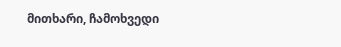მითხარი, ჩამოხვედი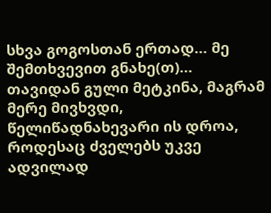სხვა გოგოსთან ერთად… მე შემთხვევით გნახე(თ)… თავიდან გული მეტკინა, მაგრამ მერე მივხვდი, წელიწადნახევარი ის დროა, როდესაც ძველებს უკვე ადვილად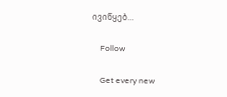ივიწყებ…

    Follow

    Get every new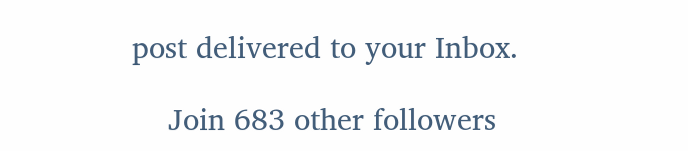post delivered to your Inbox.

    Join 683 other followers